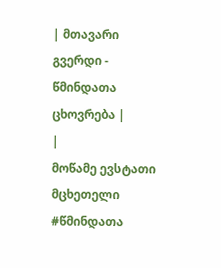| მთავარი გვერდი - წმინდათა ცხოვრება |
|
მოწამე ევსტათი მცხეთელი
#წმინდათა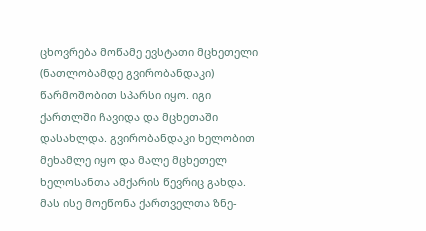ცხოვრება მოწამე ევსტათი მცხეთელი (ნათლობამდე გვირობანდაკი) წარმოშობით სპარსი იყო. იგი ქართლში ჩავიდა და მცხეთაში დასახლდა. გვირობანდაკი ხელობით მეხამლე იყო და მალე მცხეთელ ხელოსანთა ამქარის წევრიც გახდა. მას ისე მოეწონა ქართველთა ზნე-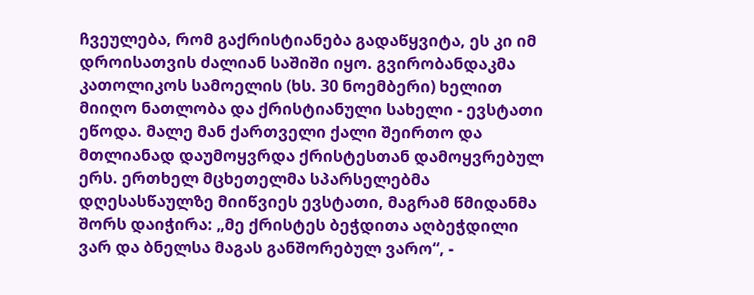ჩვეულება, რომ გაქრისტიანება გადაწყვიტა, ეს კი იმ დროისათვის ძალიან საშიში იყო. გვირობანდაკმა კათოლიკოს სამოელის (ხს. 30 ნოემბერი) ხელით მიიღო ნათლობა და ქრისტიანული სახელი - ევსტათი ეწოდა. მალე მან ქართველი ქალი შეირთო და მთლიანად დაუმოყვრდა ქრისტესთან დამოყვრებულ ერს. ერთხელ მცხეთელმა სპარსელებმა დღესასწაულზე მიიწვიეს ევსტათი, მაგრამ წმიდანმა შორს დაიჭირა: „მე ქრისტეს ბეჭდითა აღბეჭდილი ვარ და ბნელსა მაგას განშორებულ ვარო“, -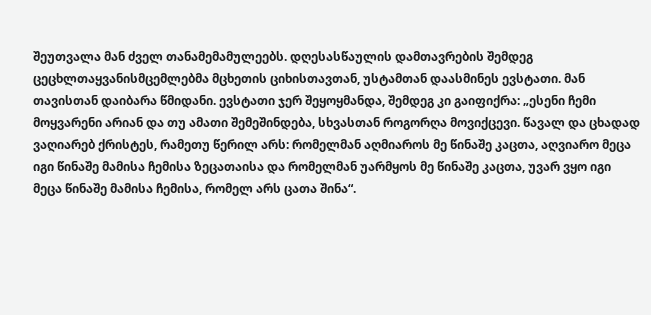შეუთვალა მან ძველ თანამემამულეებს. დღესასწაულის დამთავრების შემდეგ ცეცხლთაყვანისმცემლებმა მცხეთის ციხისთავთან, უსტამთან დაასმინეს ევსტათი. მან თავისთან დაიბარა წმიდანი. ევსტათი ჯერ შეყოყმანდა, შემდეგ კი გაიფიქრა: „ესენი ჩემი მოყვარენი არიან და თუ ამათი შემეშინდება, სხვასთან როგორღა მოვიქცევი. წავალ და ცხადად ვაღიარებ ქრისტეს, რამეთუ წერილ არს: რომელმან აღმიაროს მე წინაშე კაცთა, აღვიარო მეცა იგი წინაშე მამისა ჩემისა ზეცათაისა და რომელმან უარმყოს მე წინაშე კაცთა, უვარ ვყო იგი მეცა წინაშე მამისა ჩემისა, რომელ არს ცათა შინა“.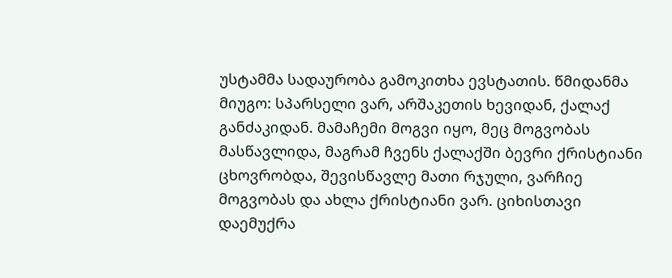უსტამმა სადაურობა გამოკითხა ევსტათის. წმიდანმა მიუგო: სპარსელი ვარ, არშაკეთის ხევიდან, ქალაქ განძაკიდან. მამაჩემი მოგვი იყო, მეც მოგვობას მასწავლიდა, მაგრამ ჩვენს ქალაქში ბევრი ქრისტიანი ცხოვრობდა, შევისწავლე მათი რჯული, ვარჩიე მოგვობას და ახლა ქრისტიანი ვარ. ციხისთავი დაემუქრა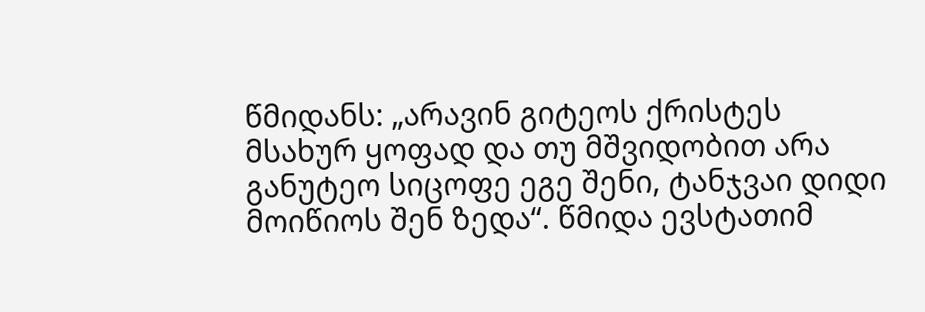წმიდანს: „არავინ გიტეოს ქრისტეს მსახურ ყოფად და თუ მშვიდობით არა განუტეო სიცოფე ეგე შენი, ტანჯვაი დიდი მოიწიოს შენ ზედა“. წმიდა ევსტათიმ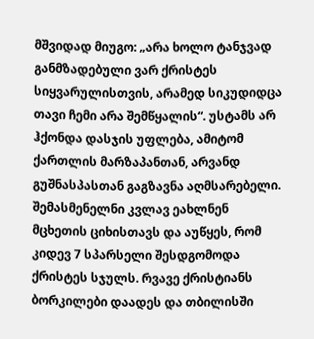მშვიდად მიუგო: „არა ხოლო ტანჯვად განმზადებული ვარ ქრისტეს სიყვარულისთვის, არამედ სიკუდიდცა თავი ჩემი არა შემწყალის“. უსტამს არ ჰქონდა დასჯის უფლება, ამიტომ ქართლის მარზაპანთან, არვანდ გუშნასპასთან გაგზავნა აღმსარებელი. შემასმენელნი კვლავ ეახლნენ მცხეთის ციხისთავს და აუწყეს, რომ კიდევ 7 სპარსელი შესდგომოდა ქრისტეს სჯულს. რვავე ქრისტიანს ბორკილები დაადეს და თბილისში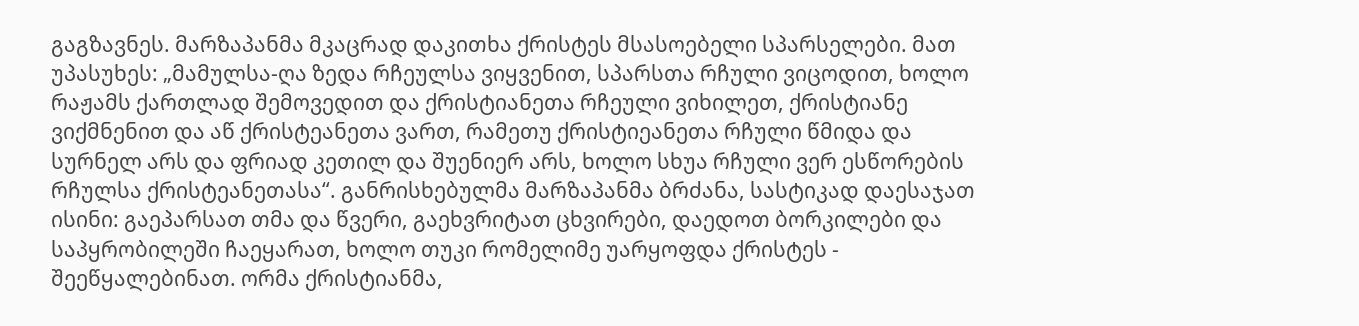გაგზავნეს. მარზაპანმა მკაცრად დაკითხა ქრისტეს მსასოებელი სპარსელები. მათ უპასუხეს: „მამულსა-ღა ზედა რჩეულსა ვიყვენით, სპარსთა რჩული ვიცოდით, ხოლო რაჟამს ქართლად შემოვედით და ქრისტიანეთა რჩეული ვიხილეთ, ქრისტიანე ვიქმნენით და აწ ქრისტეანეთა ვართ, რამეთუ ქრისტიეანეთა რჩული წმიდა და სურნელ არს და ფრიად კეთილ და შუენიერ არს, ხოლო სხუა რჩული ვერ ესწორების რჩულსა ქრისტეანეთასა“. განრისხებულმა მარზაპანმა ბრძანა, სასტიკად დაესაჯათ ისინი: გაეპარსათ თმა და წვერი, გაეხვრიტათ ცხვირები, დაედოთ ბორკილები და საპყრობილეში ჩაეყარათ, ხოლო თუკი რომელიმე უარყოფდა ქრისტეს - შეეწყალებინათ. ორმა ქრისტიანმა,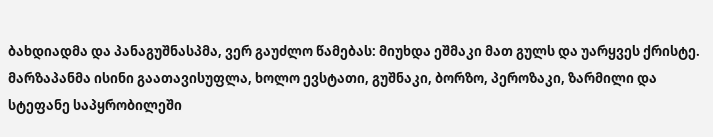ბახდიადმა და პანაგუშნასპმა, ვერ გაუძლო წამებას: მიუხდა ეშმაკი მათ გულს და უარყვეს ქრისტე. მარზაპანმა ისინი გაათავისუფლა, ხოლო ევსტათი, გუშნაკი, ბორზო, პეროზაკი, ზარმილი და სტეფანე საპყრობილეში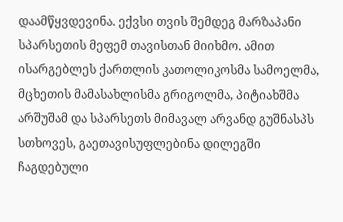დაამწყვდევინა. ექვსი თვის შემდეგ მარზაპანი სპარსეთის მეფემ თავისთან მიიხმო. ამით ისარგებლეს ქართლის კათოლიკოსმა სამოელმა, მცხეთის მამასახლისმა გრიგოლმა, პიტიახშმა არშუშამ და სპარსეთს მიმავალ არვანდ გუშნასპს სთხოვეს, გაეთავისუფლებინა დილეგში ჩაგდებული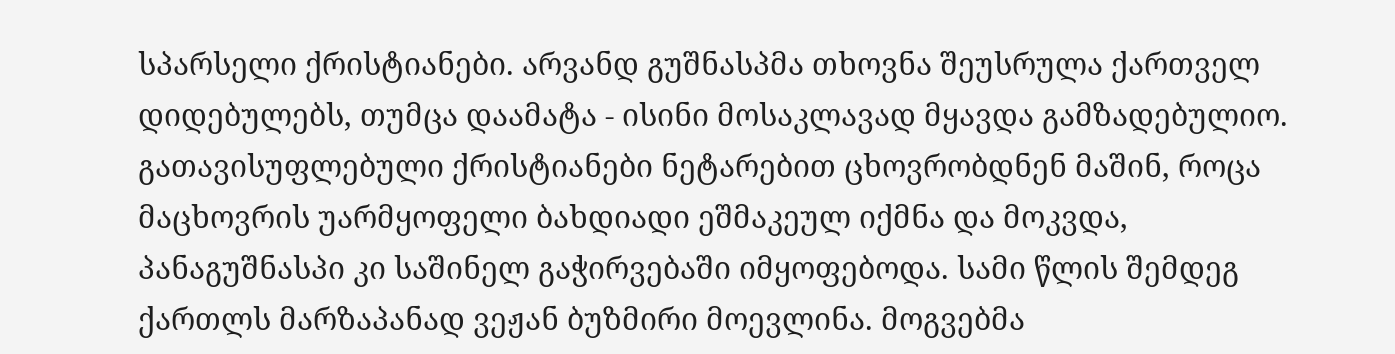სპარსელი ქრისტიანები. არვანდ გუშნასპმა თხოვნა შეუსრულა ქართველ დიდებულებს, თუმცა დაამატა - ისინი მოსაკლავად მყავდა გამზადებულიო. გათავისუფლებული ქრისტიანები ნეტარებით ცხოვრობდნენ მაშინ, როცა მაცხოვრის უარმყოფელი ბახდიადი ეშმაკეულ იქმნა და მოკვდა, პანაგუშნასპი კი საშინელ გაჭირვებაში იმყოფებოდა. სამი წლის შემდეგ ქართლს მარზაპანად ვეჟან ბუზმირი მოევლინა. მოგვებმა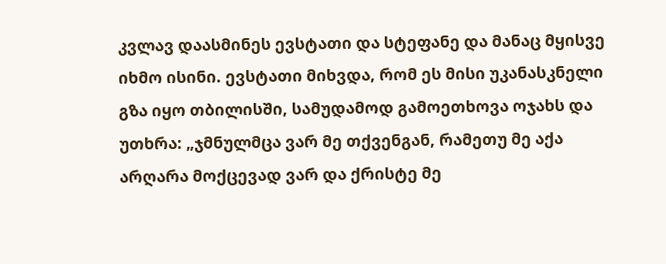კვლავ დაასმინეს ევსტათი და სტეფანე და მანაც მყისვე იხმო ისინი. ევსტათი მიხვდა, რომ ეს მისი უკანასკნელი გზა იყო თბილისში, სამუდამოდ გამოეთხოვა ოჯახს და უთხრა: „ჯმნულმცა ვარ მე თქვენგან, რამეთუ მე აქა არღარა მოქცევად ვარ და ქრისტე მე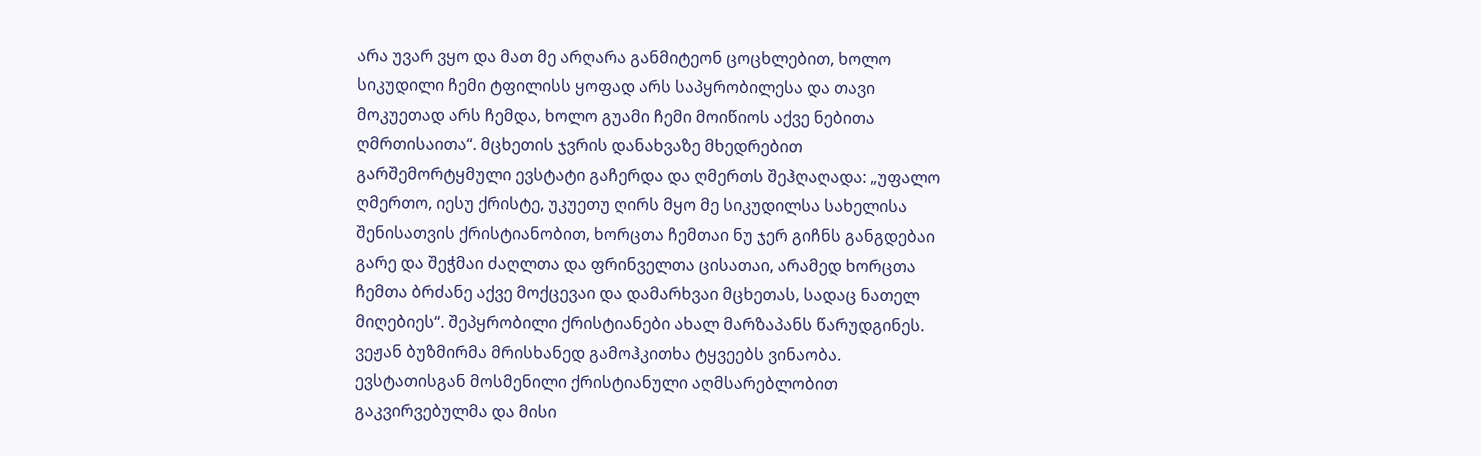არა უვარ ვყო და მათ მე არღარა განმიტეონ ცოცხლებით, ხოლო სიკუდილი ჩემი ტფილისს ყოფად არს საპყრობილესა და თავი მოკუეთად არს ჩემდა, ხოლო გუამი ჩემი მოიწიოს აქვე ნებითა ღმრთისაითა“. მცხეთის ჯვრის დანახვაზე მხედრებით გარშემორტყმული ევსტატი გაჩერდა და ღმერთს შეჰღაღადა: „უფალო ღმერთო, იესუ ქრისტე, უკუეთუ ღირს მყო მე სიკუდილსა სახელისა შენისათვის ქრისტიანობით, ხორცთა ჩემთაი ნუ ჯერ გიჩნს განგდებაი გარე და შეჭმაი ძაღლთა და ფრინველთა ცისათაი, არამედ ხორცთა ჩემთა ბრძანე აქვე მოქცევაი და დამარხვაი მცხეთას, სადაც ნათელ მიღებიეს“. შეპყრობილი ქრისტიანები ახალ მარზაპანს წარუდგინეს. ვეჟან ბუზმირმა მრისხანედ გამოჰკითხა ტყვეებს ვინაობა. ევსტათისგან მოსმენილი ქრისტიანული აღმსარებლობით გაკვირვებულმა და მისი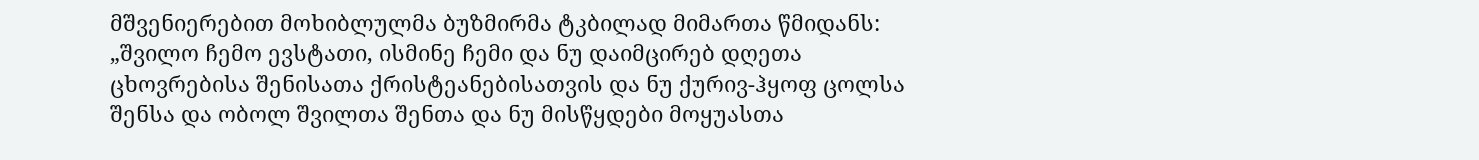მშვენიერებით მოხიბლულმა ბუზმირმა ტკბილად მიმართა წმიდანს: „შვილო ჩემო ევსტათი, ისმინე ჩემი და ნუ დაიმცირებ დღეთა ცხოვრებისა შენისათა ქრისტეანებისათვის და ნუ ქურივ-ჰყოფ ცოლსა შენსა და ობოლ შვილთა შენთა და ნუ მისწყდები მოყუასთა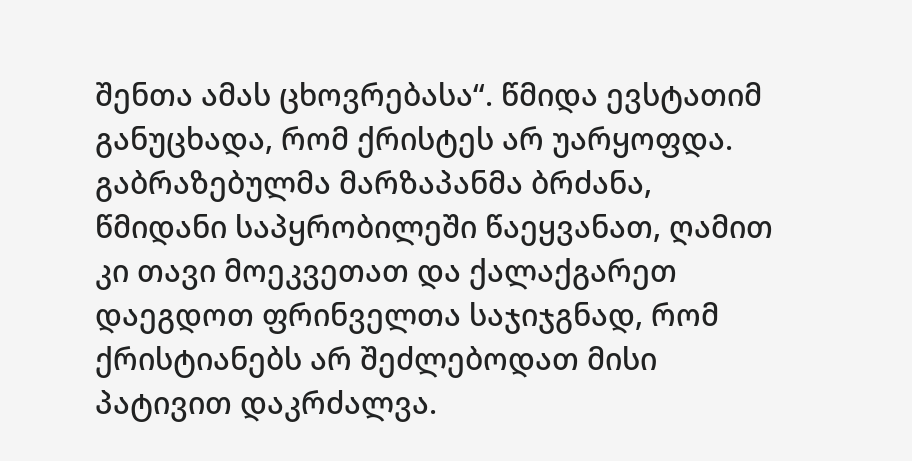შენთა ამას ცხოვრებასა“. წმიდა ევსტათიმ განუცხადა, რომ ქრისტეს არ უარყოფდა. გაბრაზებულმა მარზაპანმა ბრძანა, წმიდანი საპყრობილეში წაეყვანათ, ღამით კი თავი მოეკვეთათ და ქალაქგარეთ დაეგდოთ ფრინველთა საჯიჯგნად, რომ ქრისტიანებს არ შეძლებოდათ მისი პატივით დაკრძალვა.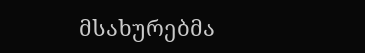მსახურებმა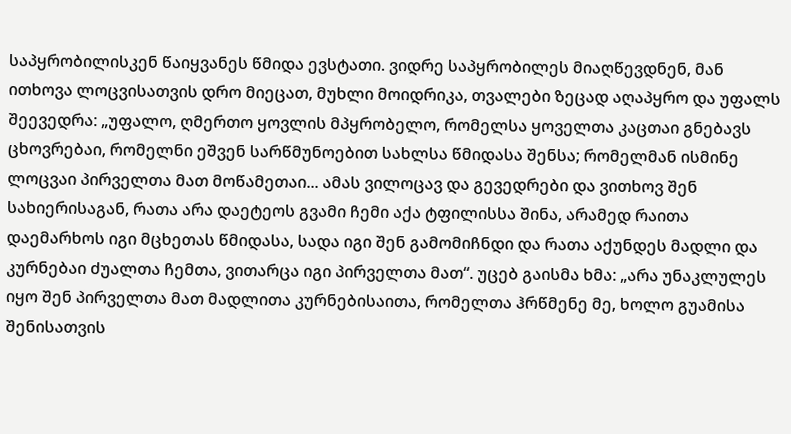საპყრობილისკენ წაიყვანეს წმიდა ევსტათი. ვიდრე საპყრობილეს მიაღწევდნენ, მან ითხოვა ლოცვისათვის დრო მიეცათ, მუხლი მოიდრიკა, თვალები ზეცად აღაპყრო და უფალს შეევედრა: „უფალო, ღმერთო ყოვლის მპყრობელო, რომელსა ყოველთა კაცთაი გნებავს ცხოვრებაი, რომელნი ეშვენ სარწმუნოებით სახლსა წმიდასა შენსა; რომელმან ისმინე ლოცვაი პირველთა მათ მოწამეთაი... ამას ვილოცავ და გევედრები და ვითხოვ შენ სახიერისაგან, რათა არა დაეტეოს გვამი ჩემი აქა ტფილისსა შინა, არამედ რაითა დაემარხოს იგი მცხეთას წმიდასა, სადა იგი შენ გამომიჩნდი და რათა აქუნდეს მადლი და კურნებაი ძუალთა ჩემთა, ვითარცა იგი პირველთა მათ“. უცებ გაისმა ხმა: „არა უნაკლულეს იყო შენ პირველთა მათ მადლითა კურნებისაითა, რომელთა ჰრწმენე მე, ხოლო გუამისა შენისათვის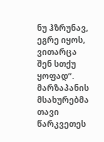ნუ ჰზრუნავ, ეგრე იყოს, ვითარცა შენ სთქუ ყოფად“. მარზაპანის მსახურებმა თავი წარკვეთეს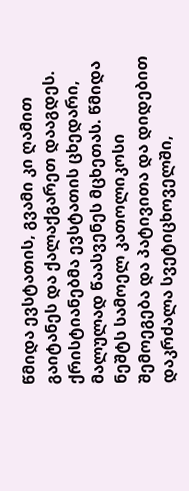წმიდა ევსტათის, გვამი კი ღამით გაიტანეს და ქალაქგარეთ დააგდეს. ქრისტიანებმა ევსტათის ცხედარი, მალულად წაასვენეს მცხეთას. წმიდა ნეშტს სამოელ კათოლიკოსი შემოეგება და პატივითა და დიდებით დაკრძალა სვეტიცხოველში,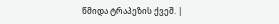წმიდა ტრაპეზის ქვეშ. |